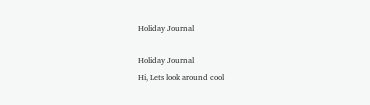Holiday Journal

Holiday Journal
Hi, Lets look around cool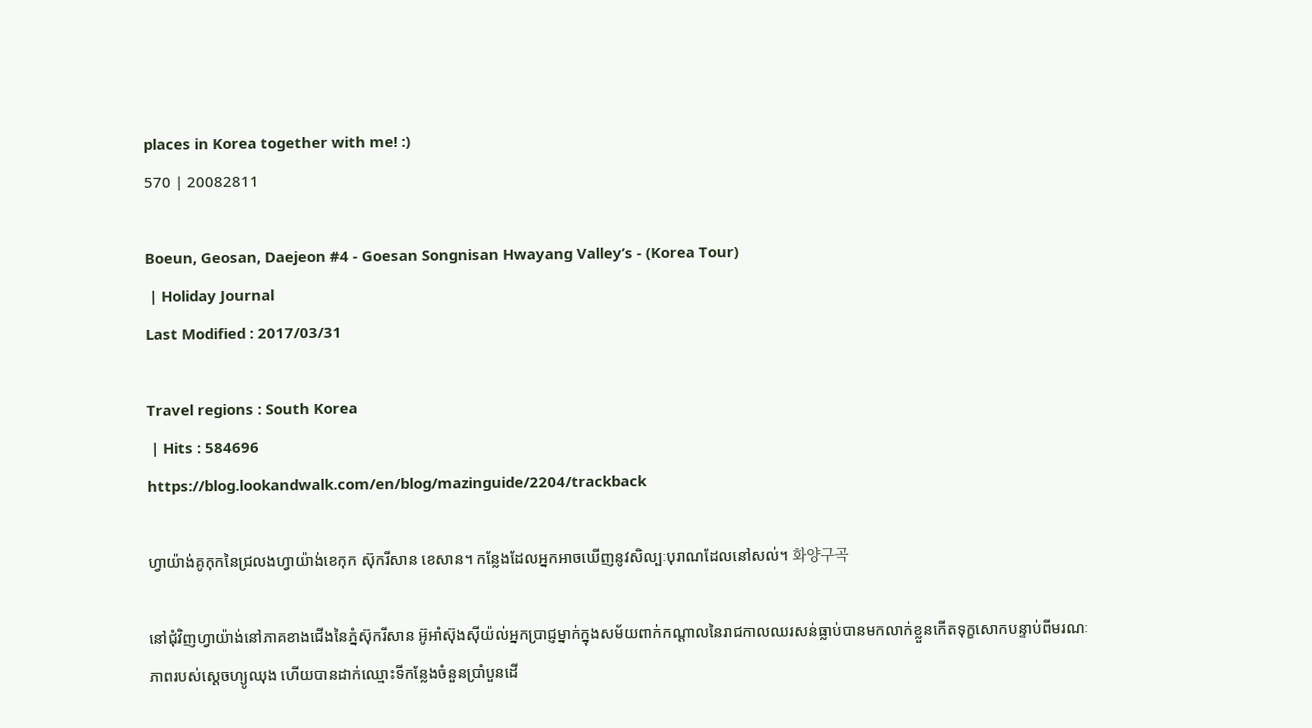places in Korea together with me! :)
570 | 20082811

Boeun, Geosan, Daejeon #4 - Goesan Songnisan Hwayang Valley’s - (Korea Tour)
 | Holiday Journal
Last Modified : 2017/03/31

Travel regions : South Korea
 | Hits : 584696
https://blog.lookandwalk.com/en/blog/mazinguide/2204/trackback

ហ្វាយ៉ាង់គូកុកនៃជ្រលងហ្វាយ៉ាង់ខេកុក ស៊ុករីសាន ខេសាន។ កន្លែងដែលអ្នកអាចឃើញនូវសិល្បៈបុរាណដែលនៅសល់។ 화양구곡

នៅជុំវិញហ្វាយ៉ាង់នៅភាគខាងជើងនៃភ្នំស៊ុករីសាន អ៊ូអាំស៊ុងស៊ីយ៉ល់អ្នកប្រាជ្ញម្នាក់ក្នុងសម័យពាក់កណ្តាលនៃរាជកាលឈរសន់ធ្លាប់បានមកលាក់ខ្លួនកើតទុក្ខសោកបន្ទាប់ពីមរណៈភាពរបស់ស្តេចហ្យូឈុង ហើយបានដាក់ឈ្មោះទីកន្លែងចំនួនប្រាំបួនដើ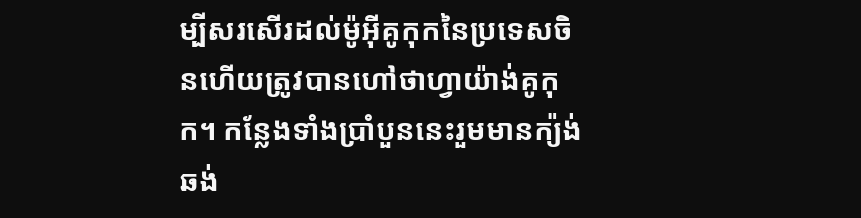ម្បីសរសើរដល់ម៉ូអ៊ីគូកុកនៃប្រទេសចិនហើយត្រូវបានហៅថាហ្វាយ៉ាង់គូកុក។ កន្លែងទាំងប្រាំបួននេះរួមមានក្យ៉ង់ឆង់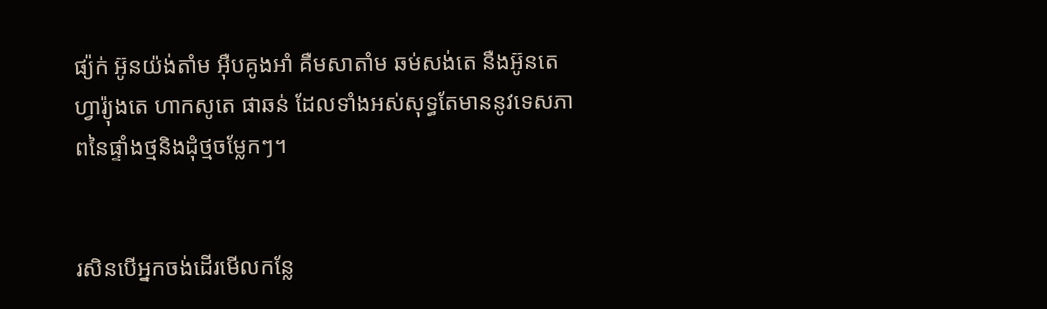ផ្យ៉ក់ អ៊ូនយ៉ង់តាំម អ៊ឺបគូងអាំ គឺមសាតាំម ឆម់សង់តេ នឺងអ៊ូនតេ ហ្វារ៉្យុងតេ ហាកសូតេ ផាឆន់ ដែលទាំងអស់សុទ្ធតែមាននូវទេសភាពនៃផ្ទាំងថ្មនិងដុំថ្មចម្លែកៗ។


រសិនបើអ្នកចង់ដើរមើលកន្លែ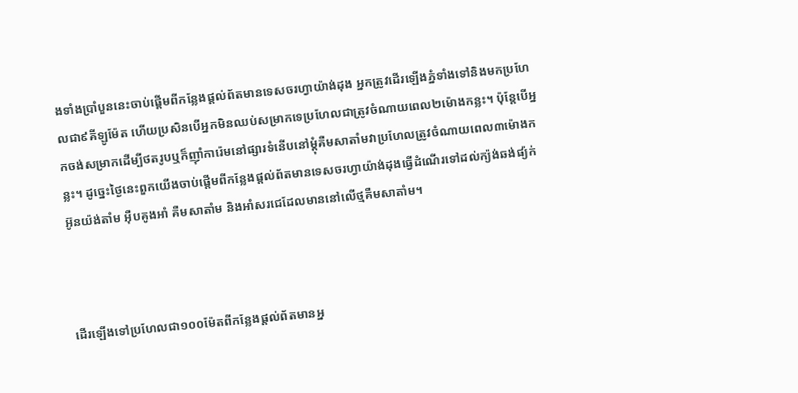ងទាំងប្រាំបួននេះចាប់ផ្តើមពីកន្លែងផ្តល់ព័តមានទេសចរហ្វាយ៉ាង់ដុង អ្នកត្រូវដើរឡើងភ្នំទាំងទៅនិងមកប្រហែលជា៩គីឡូម៉ែត ហើយប្រសិនបើអ្នកមិនឈប់សម្រាកទេប្រហែលជាត្រូវចំណាយពេល២ម៉ោងកន្លះ។ ប៉ុន្តែបើអ្នកចង់សម្រាកដើម្បីថតរូបឬក៏ញ៉ាំការ៉េមនៅផ្សារទំនើបនៅម្តុំគឺមសាតាំមវាប្រហែលត្រូវចំណាយពេល៣ម៉ោងកន្លះ។ ដូច្នេះថ្ងៃនេះពួកយើងចាប់ផ្តើមពីកន្លែងផ្តល់ព័តមានទេសចរហ្វាយ៉ាង់ដុងធ្វើដំណើរទៅដល់ក្យ៉ង់ឆង់ផ្យ៉ក់ អ៊ូនយ៉ង់តាំម អ៊ឺបគូងអាំ គឺមសាតាំម និងអាំសរជេដែលមាននៅលើថ្មគឺមសាតាំម។



ដើរឡើងទៅប្រហែលជា១០០ម៉ែតពីកន្លែងផ្តល់ព័តមានអ្ន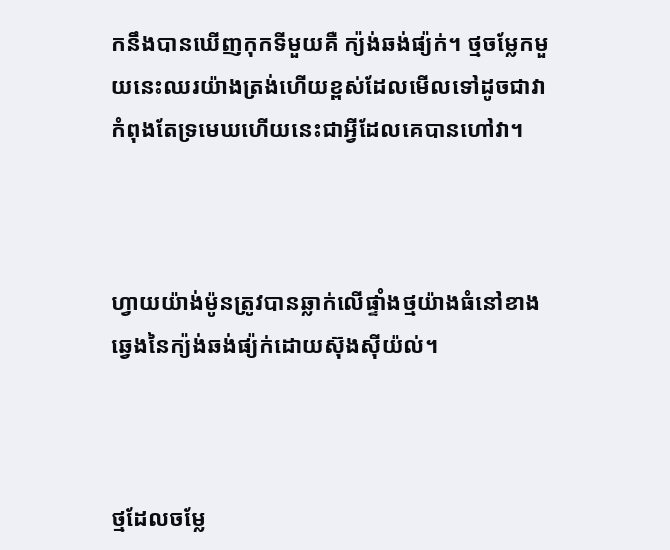កនឹងបានឃើញកុកទីមួយគឺ ក្យ៉ង់ឆង់ផ្យ៉ក់។ ថ្មចម្លែកមួយនេះឈរយ៉ាងត្រង់ហើយខ្ពស់ដែលមើលទៅដូចជាវាកំពុងតែទ្រមេឃហើយនេះជាអ្វីដែលគេបានហៅវា។



ហ្វាយយ៉ាង់ម៉ូនត្រូវបានឆ្លាក់លើផ្ទាំងថ្មយ៉ាងធំនៅខាងឆ្វេងនៃក្យ៉ង់ឆង់ផ្យ៉ក់ដោយស៊ុងស៊ីយ៉ល់។



ថ្មដែលចម្លែ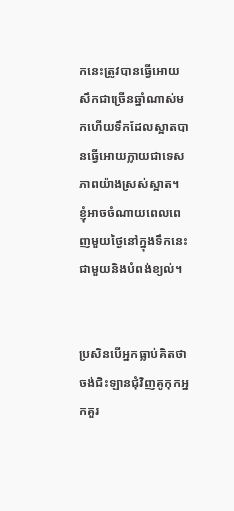កនេះត្រូវបានធ្វើអោយសឹកជាច្រើនឆ្នាំណាស់មកហើយទឹកដែលស្អាតបានធ្វើអោយក្លាយជាទេសភាពយ៉ាងស្រស់ស្អាត។ ខ្ញុំអាចចំណាយពេលពេញមួយថ្ងៃនៅក្នុងទឹកនេះជាមួយនិងបំពង់ខ្យល់។


ប្រសិនបើអ្នកធ្លាប់គិតថាចង់ជិះឡានជុំវិញគូកុកអ្នកគួរ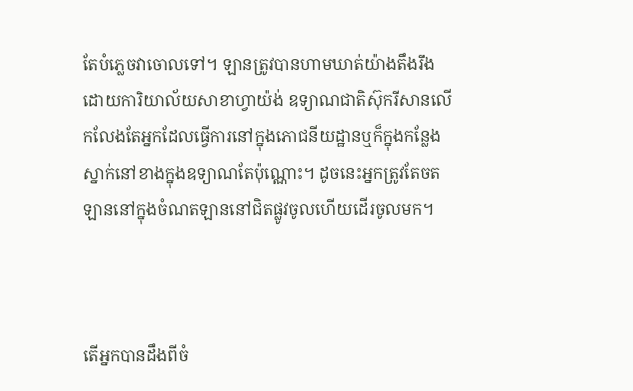តែបំភ្លេចវាចោលទៅ។ ឡានត្រូវបានហាមឃាត់យ៉ាងតឹងរឹងដោយការិយាល័យសាខាហ្វាយ៉ង់ ឧទ្យាណជាតិស៊ុករីសានលើកលែងតែអ្នកដែលធ្វើការនៅក្នុងភោជនីយដ្ឋានឬក៏ក្នុងកន្លែងស្នាក់នៅខាងក្នុងឧទ្យាណតែប៉ុណ្ណោះ។ ដូចនេះអ្នកត្រូវតែចតឡាននៅក្នុងចំណតឡាននៅជិតផ្លូវចូលហើយដើរចូលមក។



តើអ្នកបានដឹងពីចំ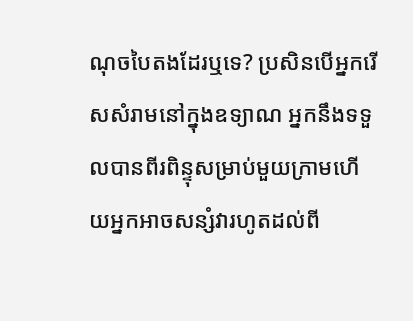ណុចបៃតងដែរឬទេ? ប្រសិនបើអ្នករើសសំរាមនៅក្នុងឧទ្យាណ អ្នកនឹងទទួលបានពីរពិន្ទុសម្រាប់មួយក្រាមហើយអ្នកអាចសន្សំវារហូតដល់ពី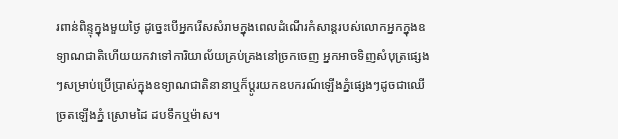រពាន់ពិន្ទុក្នុងមួយថ្ងៃ ដូច្នេះបើអ្នករើសសំរាមក្នុងពេលដំណើរកំសាន្តរបស់លោកអ្នកក្នុងឧទ្យាណជាតិហើយយកវាទៅការិយាល័យគ្រប់គ្រងនៅច្រកចេញ អ្នកអាចទិញសំបុត្រផ្សេងៗសម្រាប់ប្រើប្រាស់ក្នុងឧទ្យាណជាតិនានាឬក៏ប្តូរយកឧបករណ៍ឡើងភ្នំផ្សេងៗដូចជាឈើច្រតឡើងភ្នំ ស្រោមដៃ ដបទឹកឬម៉ាស។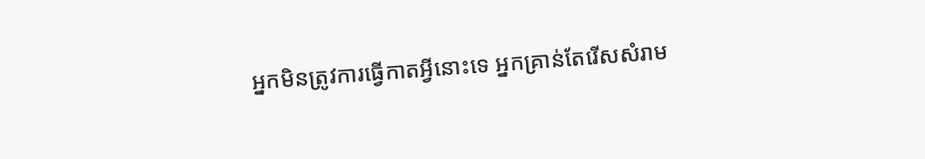អ្នកមិនត្រូវការធ្វើកាតអ្វីនោះទេ អ្នកគ្រាន់តែរើសសំរាម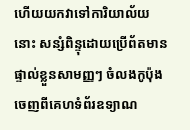ហើយយកវាទៅការិយាល័យនោះ សន្សំពិន្ទុដោយប្រើព័តមានផ្ទាល់ខ្លួនសាមញ្ញៗ ចំលងកូប៉ុងចេញពីគេហទំព័រឧទ្យាណ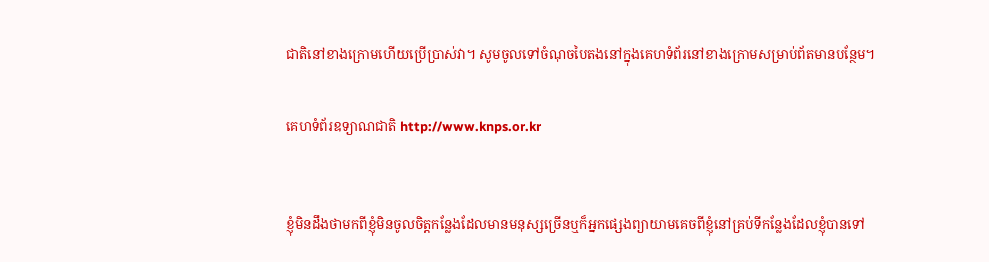ជាតិនៅខាងក្រោមហើយប្រើប្រាស់វា។ សូមចូលទៅចំណុចបៃតងនៅក្នុងគេហទំព័រនៅខាងក្រោមសម្រាប់ព័តមានបន្ថែម។


គេហទំព័រឧទ្យាណជាតិ http://www.knps.or.kr



ខ្ញុំមិនដឹងថាមកពីខ្ញុំមិនចូលចិត្តកន្លែងដែលមានមនុស្សច្រើនឬក៏អ្នកផ្សេងព្យាយាមគេចពីខ្ញុំនៅគ្រប់ទីកន្លែងដែលខ្ញុំបានទៅ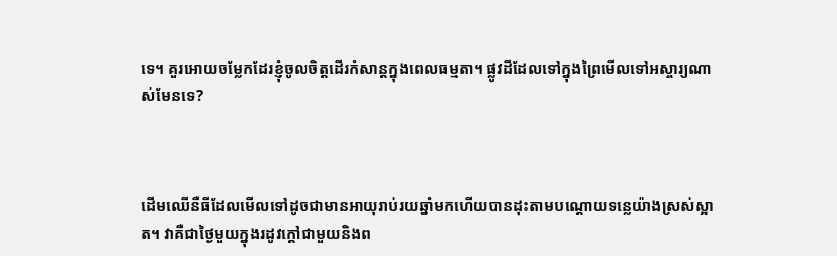ទេ។ គួរអោយចម្លែកដែរខ្ញុំចូលចិត្តដើរកំសាន្តក្នុងពេលធម្មតា។ ផ្លូវដីដែលទៅក្នុងព្រៃមើលទៅអស្ចារ្យណាស់មែនទេ?



ដើមឈើនឺធីដែលមើលទៅដូចជាមានអាយុរាប់រយឆ្នាំមកហើយបានដុះតាមបណ្តោយទន្លេយ៉ាងស្រស់ស្អាត។ វាគឺជាថ្ងៃមួយក្នុងរដូវក្តៅជាមួយនិងព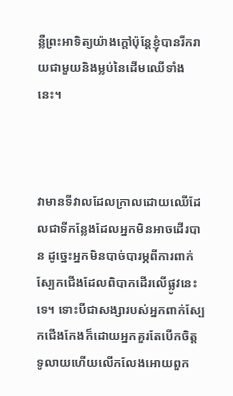ន្លឺព្រះអាទិត្យយ៉ាងក្តៅប៉ុន្តែខ្ញុំបានរីករាយជាមួយនិងម្លប់នៃដើមឈើទាំងនេះ។



វាមានទីវាលដែលក្រាលដោយឈើដែលជាទីកន្លែងដែលអ្នកមិនអាចដើរបាន ដូច្នេះអ្នកមិនបាច់បារម្ភពីការពាក់ស្បែកជើងដែលពិបាកដើរលើផ្លូវនេះទេ។ ទោះបីជាសង្សារបស់អ្នកពាក់ស្បែកជើងកែងក៏ដោយអ្នកគួរតែបើកចិត្តទូលាយហើយលើកលែងអោយពួក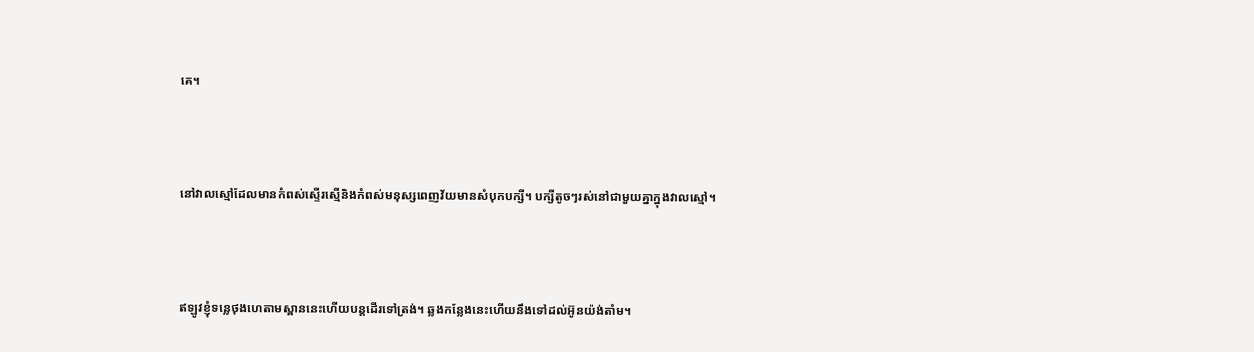គេ។



នៅវាលស្មៅដែលមានកំពស់ស្ទើរស្មើនិងកំពស់មនុស្សពេញវ័យមានសំបុកបក្សី។ បក្សីតូចៗរស់នៅជាមួយគ្នាក្នុងវាលស្មៅ។



ឥឡូវខ្ញុំទន្លេថុងហេតាមស្ពាននេះហើយបន្តដើរទៅត្រង់។ ឆ្លងកន្លែងនេះហើយនឹងទៅដល់អ៊ូនយ៉ង់តាំម។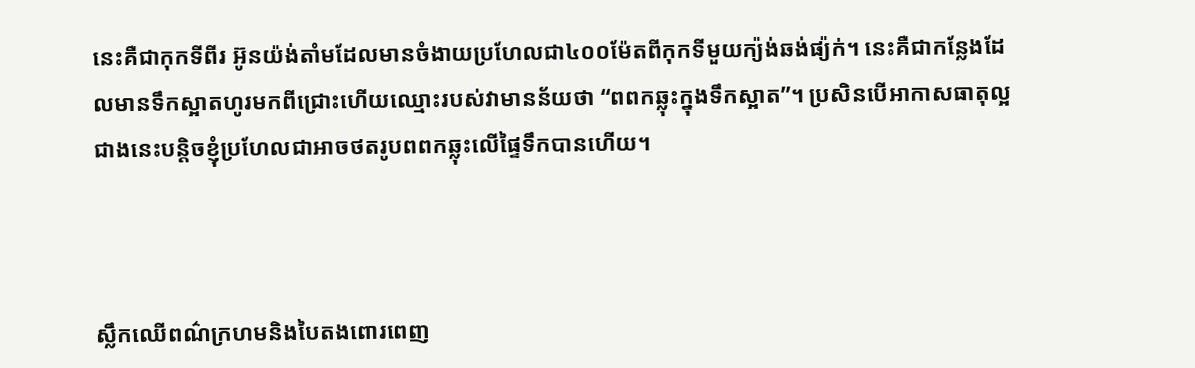នេះគឺជាកុកទីពីរ អ៊ូនយ៉ង់តាំមដែលមានចំងាយប្រហែលជា៤០០ម៉ែតពីកុកទីមួយក្យ៉ង់ឆង់ផ្យ៉ក់។ នេះគឺជាកន្លែងដែលមានទឹកស្អាតហូរមកពីជ្រោះហើយឈ្មោះរបស់វាមានន័យថា “ពពកឆ្លុះក្នុងទឹកស្អាត”។ ប្រសិនបើអាកាសធាតុល្អជាងនេះបន្តិចខ្ញុំប្រហែលជាអាចថតរូបពពកឆ្លុះលើផ្ទៃទឹកបានហើយ។



ស្លឹកឈើពណ៌ក្រហមនិងបៃតងពោរពេញ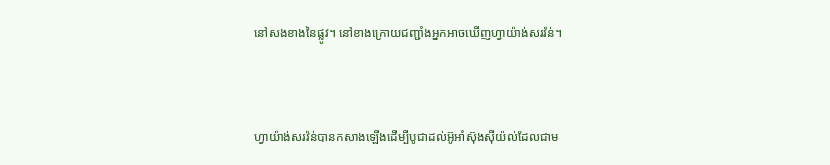នៅសងខាងនៃផ្លូវ។ នៅខាងក្រោយជញ្ជាំងអ្នកអាចឃើញហ្វាយ៉ាង់សរវ៉ន់។



ហ្វាយ៉ាង់សរវ៉ន់បានកសាងឡើងដើម្បីបូជាដល់អ៊ូអាំស៊ុងស៊ីយ៉ល់ដែលជាម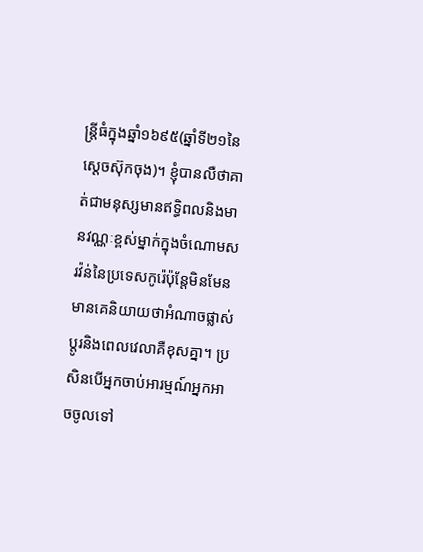ន្រ្តីធំក្នុងឆ្នាំ១៦៩៥(ឆ្នាំទី២១នៃស្តេចស៊ុកចុង)។ ខ្ញុំបានលឺថាគាត់ជាមនុស្សមានឥទ្ធិពលនិងមានវណ្ណៈខ្ពស់ម្នាក់ក្នុងចំណោមសរវ៉ន់នៃប្រទេសកូរ៉េប៉ុន្តែមិនមែនមានគេនិយាយថាអំណាចផ្លាស់ប្តូរនិងពេលវេលាគឺខុសគ្នា។ ប្រសិនបើអ្នកចាប់អារម្មណ៍អ្នកអាចចូលទៅ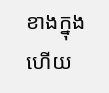ខាងក្នុងហើយ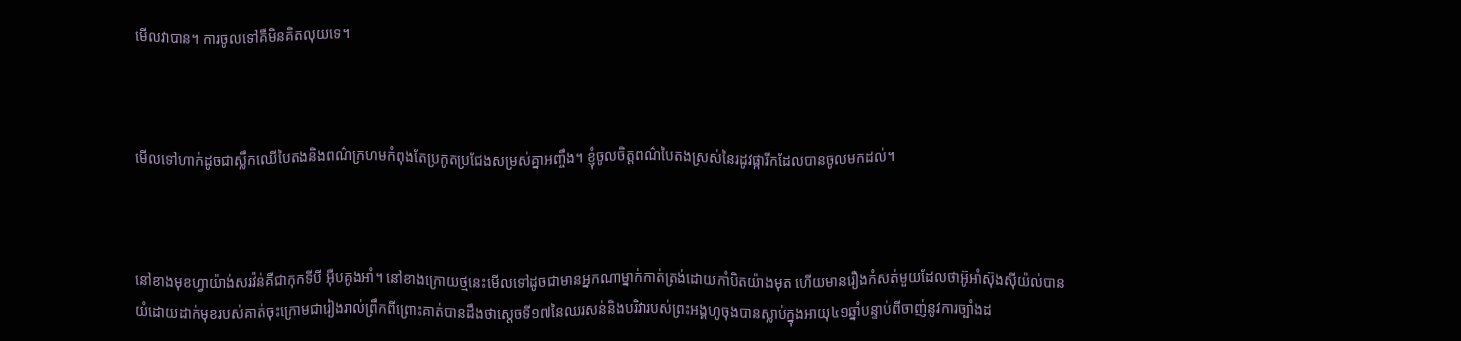មើលវាបាន។ ការចូលទៅគឺមិនគិតលុយទេ។



មើលទៅហាក់ដូចជាស្លឹកឈើបៃតងនិងពណ៌ក្រហមកំពុងតែប្រកូតប្រជែងសម្រស់គ្នាអញ្ចឹង។ ខ្ញុំចូលចិត្តពណ៌បៃតងស្រស់នៃរដូវផ្ការីកដែលបានចូលមកដល់។



នៅខាងមុខហ្វាយ៉ាង់សរវ៉ន់គឺជាកុកទីបី អ៊ឺបគូងអាំ។ នៅខាងក្រោយថ្មនេះមើលទៅដូចជាមានអ្នកណាម្នាក់កាត់ត្រង់ដោយកាំបិតយ៉ាងមុត ហើយមានរឿងកំសត់មួយដែលថាអ៊ូអាំស៊ុងស៊ីយ៉ល់បានយំដោយដាក់មុខរបស់គាត់ចុះក្រោមជារៀងរាល់ព្រឹកពីព្រោះគាត់បានដឹងថាស្តេចទី១៧នៃឈរសន់និងបរិវារបស់ព្រះអង្គហូចុងបានស្លាប់ក្នុងអាយុ៤១ឆ្នាំបន្ទាប់ពីចាញ់នូវការច្បាំងដ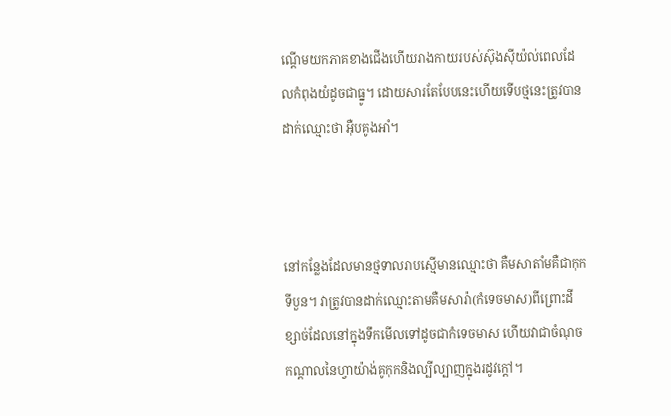ណ្តើមយកភាគខាងជើងហើយរាងកាយរបស់ស៊ុងស៊ីយ៉ល់ពេលដែលកំពុងយំដូចជាធ្នូ។ ដោយសារតែបែបនេះហើយទើបថ្មនេះត្រូវបានដាក់ឈ្មោះថា អ៊ឺបគូងអាំ។



នៅកន្លែងដែលមានថ្មទាលរាបស្មើមានឈ្មោះថា គឺមសាតាំមគឺជាកុកទីបួន។ វាត្រូវបានដាក់ឈ្មោះតាមគឺមសារ៉ា(កំទេចមាស)ពីព្រោះដីខ្សាច់ដែលនៅក្នុងទឹកមើលទៅដូចជាកំទេចមាស ហើយវាជាចំណុចកណ្តាលនៃហ្វាយ៉ាង់គូកុកនិងល្បីល្បាញក្នុងរដូវក្តៅ។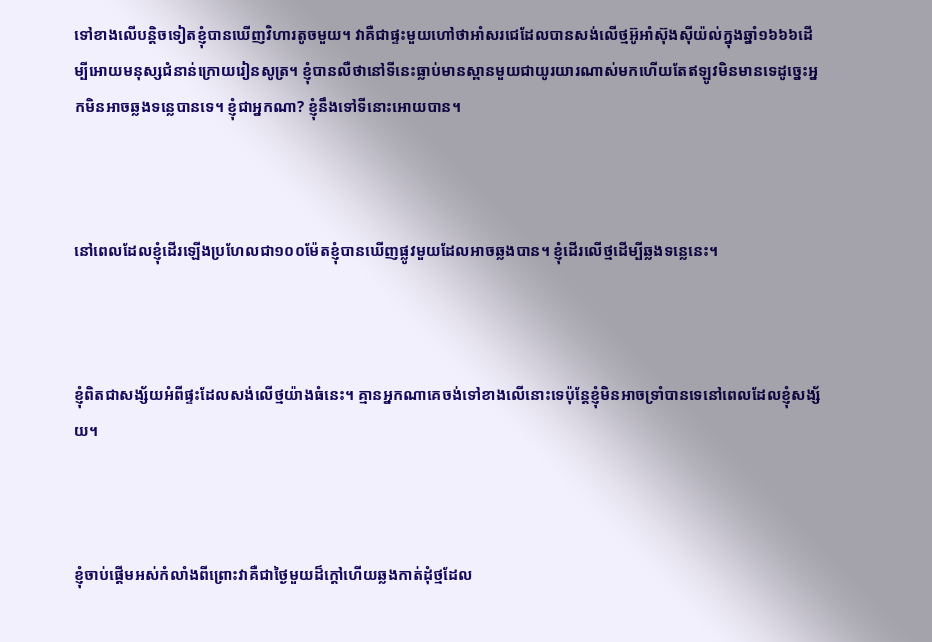ទៅខាងលើបន្តិចទៀតខ្ញុំបានឃើញវិហារតូចមួយ។ វាគឺជាផ្ទះមួយហៅថាអាំសរជេដែលបានសង់លើថ្មអ៊ូអាំស៊ុងស៊ីយ៉ល់ក្នុងឆ្នាំ១៦៦៦ដើម្បីអោយមនុស្សជំនាន់ក្រោយរៀនសូត្រ។ ខ្ញុំបានលឺថានៅទីនេះធ្លាប់មានស្ពានមួយជាយូរយារណាស់មកហើយតែឥឡូវមិនមានទេដូច្នេះអ្នកមិនអាចឆ្លងទន្លេបានទេ។ ខ្ញុំជាអ្នកណា? ខ្ញុំនឹងទៅទីនោះអោយបាន។



នៅពេលដែលខ្ញុំដើរឡើងប្រហែលជា១០០ម៉ែតខ្ញុំបានឃើញផ្លូវមួយដែលអាចឆ្លងបាន។ ខ្ញុំដើរលើថ្មដើម្បីឆ្លងទន្លេនេះ។



ខ្ញុំពិតជាសង្ស័យអំពីផ្ទះដែលសង់លើថ្មយ៉ាងធំនេះ។ គ្មានអ្នកណាគេចង់ទៅខាងលើនោះទេប៉ុន្តែខ្ញុំមិនអាចទ្រាំបានទេនៅពេលដែលខ្ញុំសង្ស័យ។



ខ្ញុំចាប់ផ្តើមអស់កំលាំងពីព្រោះវាគឺជាថ្ងៃមួយដ៏ក្តៅហើយឆ្លងកាត់ដុំថ្មដែល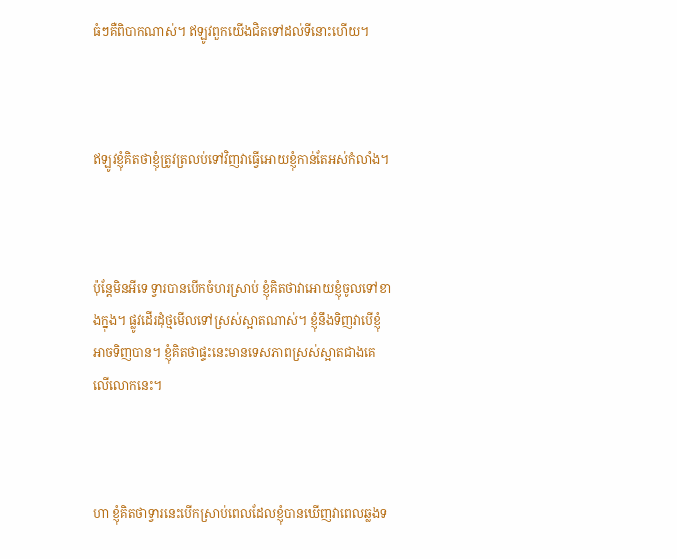ធំៗគឺពិបាកណាស់។ ឥឡូវពួកយើងជិតទៅដល់ទីនោះហើយ។



ឥឡូវខ្ញុំគិតថាខ្ញុំត្រូវត្រលប់ទៅវិញវាធ្វើអោយខ្ញុំកាន់តែអស់កំលាំង។



ប៉ុន្តែមិនអីទេ ទ្វារបានបើកចំហរស្រាប់ ខ្ញុំគិតថាវាអោយខ្ញុំចូលទៅខាងក្នុង។ ផ្លូវដើរដុំថ្មមើលទៅស្រស់ស្អាតណាស់។ ខ្ញុំនឹងទិញវាបើខ្ញុំអាចទិញបាន។ ខ្ញុំគិតថាផ្ទះនេះមានទេសភាពស្រស់ស្អាតជាងគេលើលោកនេះ។



ហា ខ្ញុំគិតថាទ្វារនេះបើកស្រាប់ពេលដែលខ្ញុំបានឃើញវាពេលឆ្លងទ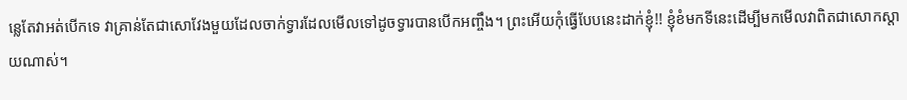ន្លេតែវាអត់បើកទេ វាគ្រាន់តែជាសោវែងមួយដែលចាក់ទ្វារដែលមើលទៅដូចទ្វារបានបើកអញ្ចឹង។ ព្រះអើយកុំធ្វើបែបនេះដាក់ខ្ញុំ!! ខ្ញុំខំមកទីនេះដើម្បីមកមើលវាពិតជាសោកស្តាយណាស់។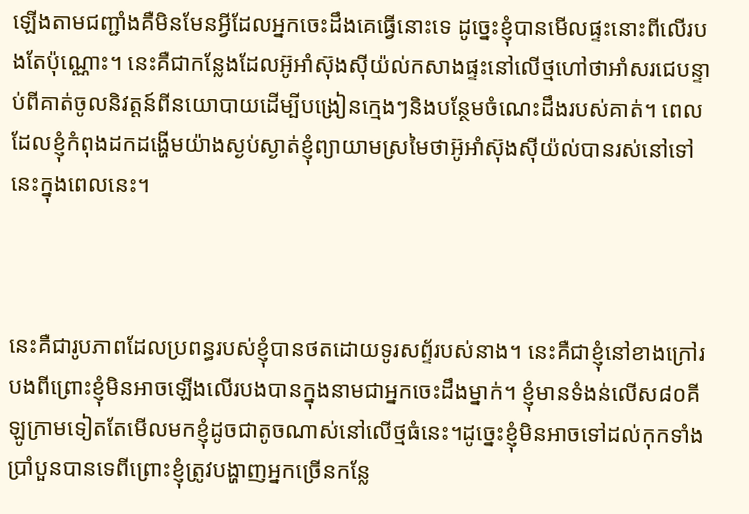ឡើងតាមជញ្ជាំងគឺមិនមែនអ្វីដែលអ្នកចេះដឹងគេធ្វើនោះទេ ដូច្នេះខ្ញុំបានមើលផ្ទះនោះពីលើរបងតែប៉ុណ្ណោះ។ នេះគឺជាកន្លែងដែលអ៊ូអាំស៊ុងស៊ីយ៉ល់កសាងផ្ទះនៅលើថ្មហៅថាអាំសរជេបន្ទាប់ពីគាត់ចូលនិវត្តន៍ពីនយោបាយដើម្បីបង្រៀនក្មេងៗនិងបន្ថែមចំណេះដឹងរបស់គាត់។ ពេលដែលខ្ញុំកំពុងដកដង្ហើមយ៉ាងស្ងប់ស្ងាត់ខ្ញុំព្យាយាមស្រមៃថាអ៊ូអាំស៊ុងស៊ីយ៉ល់បានរស់នៅទៅនេះក្នុងពេលនេះ។



នេះគឺជារូបភាពដែលប្រពន្ធរបស់ខ្ញុំបានថតដោយទូរសព័្ទរបស់នាង។ នេះគឺជាខ្ញុំនៅខាងក្រៅរបងពីព្រោះខ្ញុំមិនអាចឡើងលើរបងបានក្នុងនាមជាអ្នកចេះដឹងម្នាក់។ ខ្ញុំមានទំងន់លើស៨០គីឡូក្រាមទៀតតែមើលមកខ្ញុំដូចជាតូចណាស់នៅលើថ្មធំនេះ។ដូច្នេះខ្ញុំមិនអាចទៅដល់កុកទាំងប្រាំបួនបានទេពីព្រោះខ្ញុំត្រូវបង្ហាញអ្នកច្រើនកន្លែ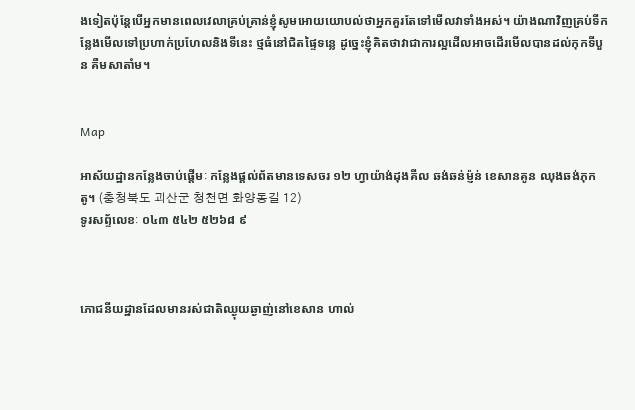ងទៀតប៉ុន្តែបើអ្នកមានពេលវេលាគ្រប់គ្រាន់ខ្ញុំសូមអោយយោបល់ថាអ្នកគួរតែទៅមើលវាទាំងអស់។ យ៉ាងណាវិញគ្រប់ទីកន្លែងមើលទៅប្រហាក់ប្រហែលនិងទីនេះ ថ្មធំនៅជិតផ្ទៃទន្លេ ដូច្នេះខ្ញុំគិតថាវាជាការល្អដើលអាចដើរមើលបានដល់កុកទីបួន គឺមសាតាំម។


Map

អាស័យដ្ឋានកន្លែងចាប់ផ្តើមៈ កន្លែងផ្តល់ព័តមានទេសចរ ១២ ហ្វាយ៉ាង់ដុងគីល ឆង់ឆន់ម៉្ញន់ ខេសានគូន ឈុងឆង់ភុកតូ។ (충청북도 괴산군 청천면 화양동길 12)
ទូរសព្ទ័លេខៈ ០៤៣ ៥៤២ ៥២៦៨ ៩



ភោជនីយដ្ឋានដែលមានរស់ជាតិឈ្ងុយឆ្ងាញ់នៅខេសាន ហាល់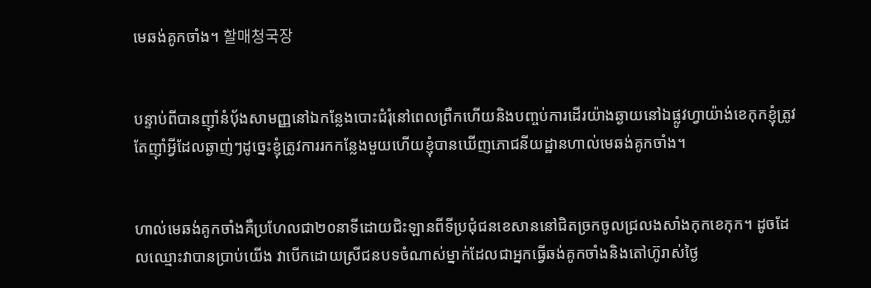មេឆង់គូកចាំង។ 할매청국장


បន្ទាប់ពីបានញ៉ាំនំបុ័ងសាមញ្ញនៅឯកន្លែងបោះជំរុំនៅពេលព្រឺកហើយនិងបញ្ចប់ការដើរយ៉ាងឆ្ងាយនៅឯផ្លូវហ្វាយ៉ាង់ខេកុកខ្ញុំត្រូវតែញ៉ាំអ្វីដែលឆ្ងាញ់ៗដូច្នេះខ្ញុំត្រូវការរកកន្លែងមួយហើយខ្ញុំបានឃើញភោជនីយដ្ឋានហាល់មេឆង់គូកចាំង។


ហាល់មេឆង់គូកចាំងគឺប្រហែលជា២០នាទីដោយជិះឡានពីទីប្រជុំជនខេសាននៅជិតច្រកចូលជ្រលងសាំងកុកខេកុក។ ដូចដែលឈ្មោះវាបានប្រាប់យើង វាបើកដោយស្រីជនបទចំណាស់ម្នាក់ដែលជាអ្នកធ្វើឆង់គូកចាំងនិងតៅហ៊ូរាស់ថ្ងៃ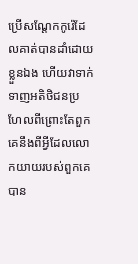ប្រើសណ្តែកកូរ៉េដែលគាត់បានដាំដោយខ្លួនឯង ហើយវាទាក់ទាញអតិថិជនប្រហែលពីព្រោះតែពួកគេនឹងពីអ្វីដែលលោកយាយរបស់ពួកគេបាន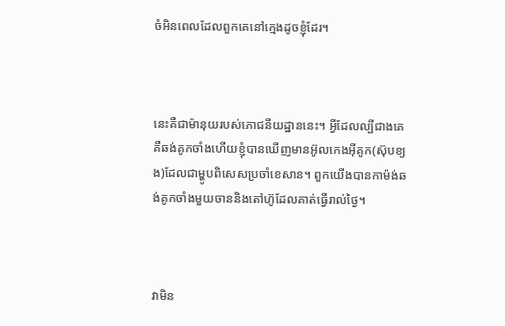ចំអិនពេលដែលពួកគេនៅក្មេងដូចខ្ញុំដែរ។



នេះគឺជាម៉ានុយរបស់ភោជនីយដ្ឋាននេះ។ អ្វីដែលល្បីជាងគេគឺឆង់គូកចាំងហើយខ្ញុំបានឃើញមានអ៊ូលកេងអ៊ីគូក(ស៊ុបខ្យង)ដែលជាម្ហូបពិសេសប្រចាំខេសាន។ ពួកយើងបានកាម៉ង់ឆង់គូកចាំងមួយចាននិងតៅហ៊ូដែលគាត់ធ្វើរាល់ថ្ងៃ។



វាមិន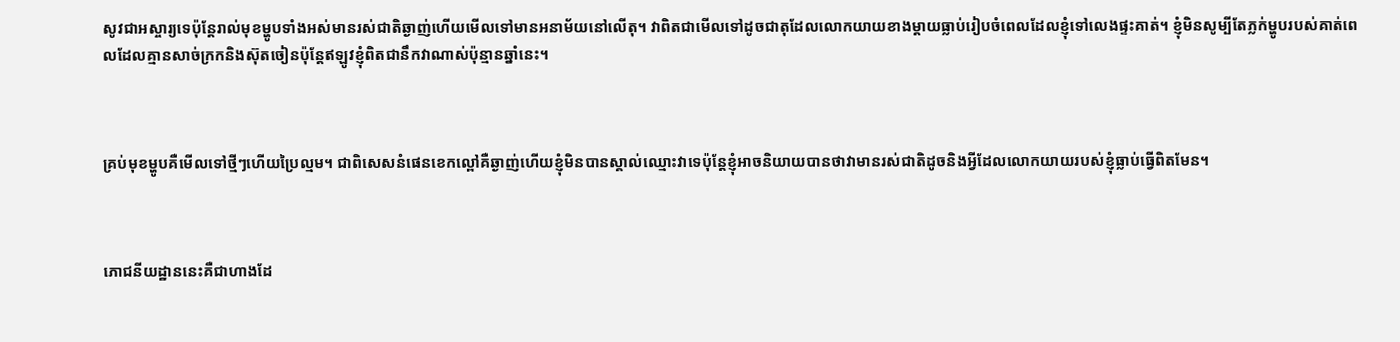សូវជាអស្ចារ្យទេប៉ុន្តែរាល់មុខម្ហូបទាំងអស់មានរស់ជាតិឆ្ងាញ់ហើយមើលទៅមានអនាម័យនៅលើតុ។ វាពិតជាមើលទៅដូចជាតុដែលលោកយាយខាងម្តាយធ្លាប់រៀបចំពេលដែលខ្ញុំទៅលេងផ្ទះគាត់។ ខ្ញុំមិនសូម្បីតែភ្លក់ម្ហូបរបស់គាត់ពេលដែលគ្មានសាច់ក្រកនិងស៊ុតចៀនប៉ុន្តែឥឡូវខ្ញុំពិតជានឹកវាណាស់ប៉ុន្មានឆ្នាំនេះ។



គ្រប់មុខម្ហូបគឺមើលទៅថ្មីៗហើយប្រៃល្មម។ ជាពិសេសនំផេនខេកល្ពៅគឺឆ្ងាញ់ហើយខ្ញុំមិនបានស្គាល់ឈ្មោះវាទេប៉ុន្តែខ្ញុំអាចនិយាយបានថាវាមានរស់ជាតិដូចនិងអ្វីដែលលោកយាយរបស់ខ្ញុំធ្លាប់ធ្វើពិតមែន។



ភោជនីយដ្ឋាននេះគឺជាហាងដែ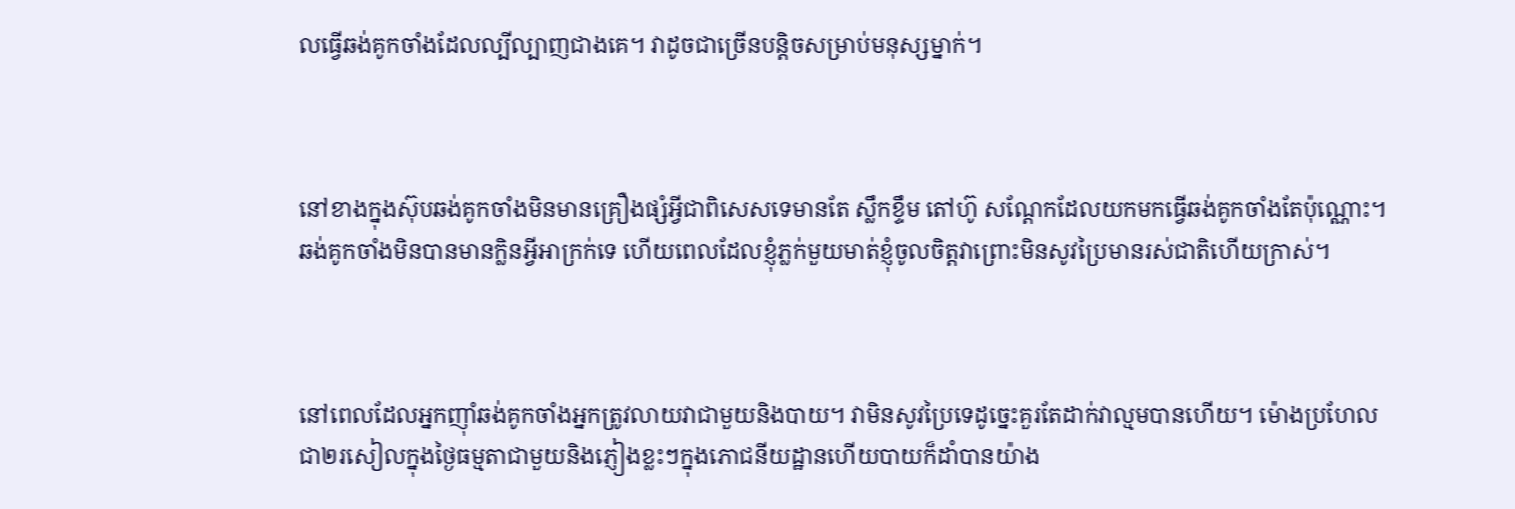លធ្វើឆង់គូកចាំងដែលល្បីល្បាញជាងគេ។ វាដូចជាច្រើនបន្តិចសម្រាប់មនុស្សម្នាក់។



នៅខាងក្នុងស៊ុបឆង់គូកចាំងមិនមានគ្រឿងផ្សំអ្វីជាពិសេសទេមានតែ ស្លឹកខ្ទឹម តៅហ៊ូ សណ្តែកដែលយកមកធ្វើឆង់គូកចាំងតែប៉ុណ្ណោះ។ ឆង់គូកចាំងមិនបានមានក្លិនអ្វីអាក្រក់ទេ ហើយពេលដែលខ្ញុំភ្លក់មួយមាត់ខ្ញុំចូលចិត្តវាព្រោះមិនសូវប្រៃមានរស់ជាតិហើយក្រាស់។



នៅពេលដែលអ្នកញ៉ាំឆង់គូកចាំងអ្នកត្រូវលាយវាជាមួយនិងបាយ។ វាមិនសូវប្រៃទេដូច្នេះគួរតែដាក់វាល្មមបានហើយ។ ម៉ោងប្រហែលជា២រសៀលក្នុងថ្ងៃធម្មតាជាមួយនិងភ្ញៀងខ្លះៗក្នុងភោជនីយដ្ឋានហើយបាយក៏ដាំបានយ៉ាង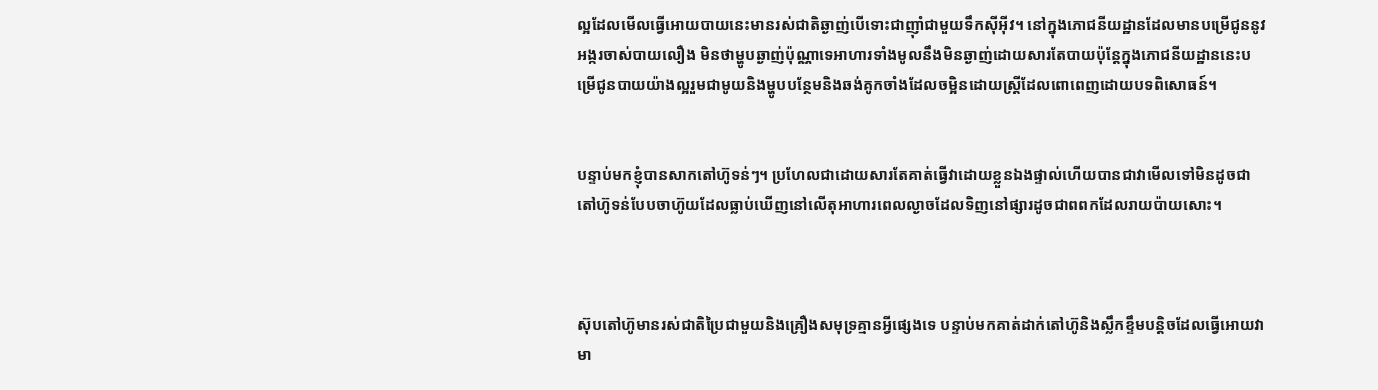ល្អដែលមើលធ្វើអោយបាយនេះមានរស់ជាតិឆ្ងាញ់បើទោះជាញ៉ាំជាមួយទឹកស៊ីអ៊ីវ។ នៅក្នុងភោជនីយដ្ឋានដែលមានបម្រើជូននូវអង្ករចាស់បាយលឿង មិនថាម្ហូបឆ្ងាញ់ប៉ុណ្ណាទេអាហារទាំងមូលនឹងមិនឆ្ងាញ់ដោយសារតែបាយប៉ុន្តែក្នុងភោជនីយដ្ឋាននេះបម្រើជូនបាយយ៉ាងល្អរួមជាមូយនិងម្ហូបបន្ថែមនិងឆង់គូកចាំងដែលចម្អិនដោយស្រ្តីដែលពោពេញដោយបទពិសោធន៍។


បន្ទាប់មកខ្ញុំបានសាកតៅហ៊ូទន់ៗ។ ប្រហែលជាដោយសារតែគាត់ធ្វើវាដោយខ្លួនឯងផ្ទាល់ហើយបានជាវាមើលទៅមិនដូចជាតៅហ៊ូទន់បែបចាហ៊ូយដែលធ្លាប់ឃើញនៅលើតុអាហារពេលល្ងាចដែលទិញនៅផ្សារដូចជាពពកដែលរាយប៉ាយសោះ។



ស៊ុបតៅហ៊ូមានរស់ជាតិប្រៃជាមួយនិងគ្រឿងសមុទ្រគ្មានអ្វីផ្សេងទេ បន្ទាប់មកគាត់ដាក់តៅហ៊ូនិងស្លឹកខ្ទឹមបន្តិចដែលធ្វើអោយវាមា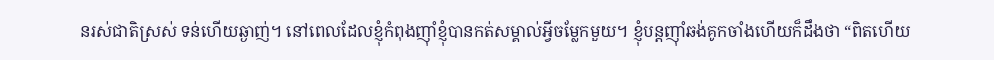នរស់ជាតិស្រស់ ទន់ហើយឆ្ងាញ់។ នៅពេលដែលខ្ញុំកំពុងញ៉ាំខ្ញុំបានកត់សម្គាល់អ្វីចម្លែកមួយ។ ខ្ញុំបន្តញ៉ាំឆង់គូកចាំងហើយក៏ដឹងថា “ពិតហើយ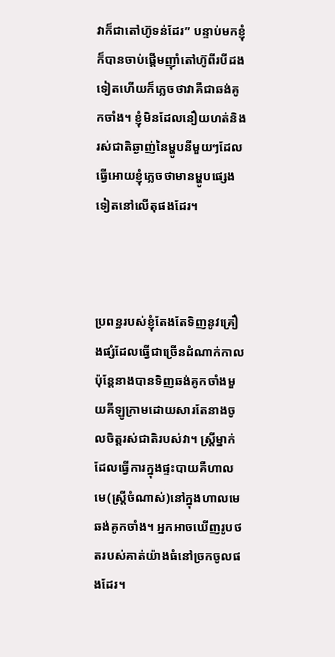វាក៏ជាតៅហ៊ូទន់ដែរ” បន្ទាប់មកខ្ញុំក៏បានចាប់ផ្តើមញ៉ាំតៅហ៊ូពីរបីដងទៀតហើយក៏ភ្លេចថាវាគឺជាឆង់គូកចាំង។ ខ្ញុំមិនដែលនឿយហត់និងរស់ជាតិឆ្ងាញ់នៃម្ហូបនីមួយៗដែលធ្វើអោយខ្ញុំភ្លេចថាមានម្ហូបផ្សេងទៀតនៅលើតុផងដែរ។



ប្រពន្ធរបស់ខ្ញុំតែងតែទិញនូវគ្រឿងផ្សំដែលធ្វើជាច្រើនដំណាក់កាលប៉ុន្តែនាងបានទិញឆង់គូកចាំងមួយគីឡូក្រាមដោយសារតែនាងចូលចិត្តរស់ជាតិរបស់វា។ ស្រ្តីម្នាក់ដែលធ្វើការក្នុងផ្ទះបាយគឺហាលមេ(ស្រ្តីចំណាស់)នៅក្នុងហាលមេឆង់គូកចាំង។ អ្នកអាចឃើញរូបថតរបស់គាត់យ៉ាងធំនៅច្រកចូលផងដែរ។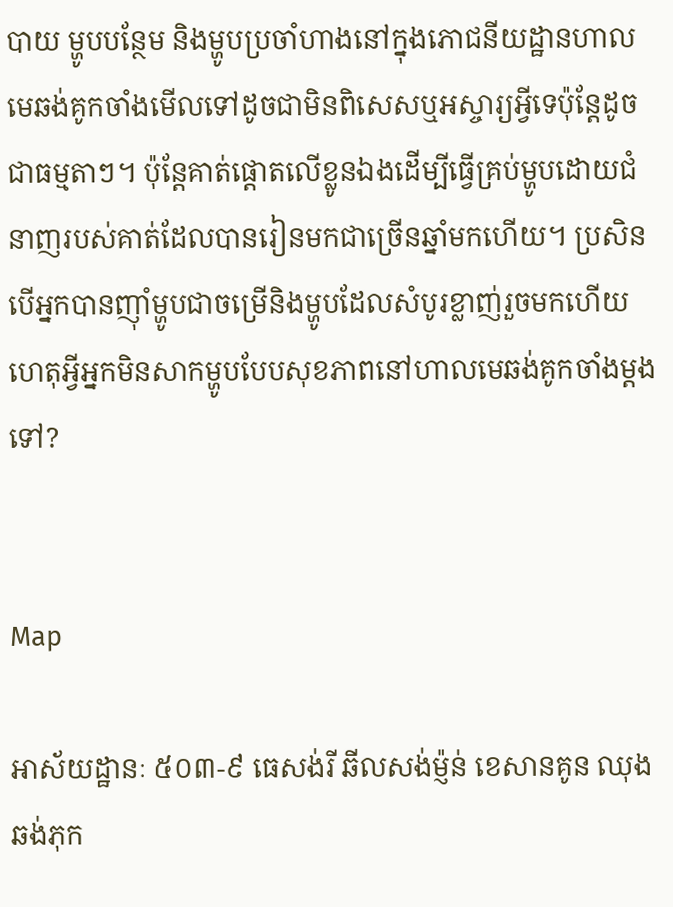បាយ ម្ហូបបន្ថែម និងម្ហូបប្រចាំហាងនៅក្នុងភោជនីយដ្ឋានហាលមេឆង់គូកចាំងមើលទៅដូចជាមិនពិសេសឬអស្ចារ្យអ្វីទេប៉ុន្តែដូចជាធម្មតាៗ។ ប៉ុន្តែគាត់ផ្តោតលើខ្លូនឯងដើម្បីធ្វើគ្រប់ម្ហូបដោយជំនាញរបស់គាត់ដែលបានរៀនមកជាច្រើនឆ្នាំមកហើយ។ ប្រសិនបើអ្នកបានញ៉ាំម្ហូបជាចម្រើនិងម្ហូបដែលសំបូរខ្លាញ់រួចមកហើយ ហេតុអ្វីអ្នកមិនសាកម្ហូបបែបសុខភាពនៅហាលមេឆង់គូកចាំងម្តងទៅ?


Map

អាស័យដ្ឋានៈ ៥០៣-៩ ធេសង់រី ឆីលសង់ម៉្ញន់ ខេសានគូន ឈុងឆង់ភុក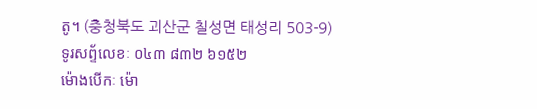តូ។ (충청북도 괴산군 칠성면 태성리 503-9)
ទូរសព័្ទលេខៈ ០៤៣ ៨៣២ ៦១៥២
ម៉ោងបើកៈ ម៉ោ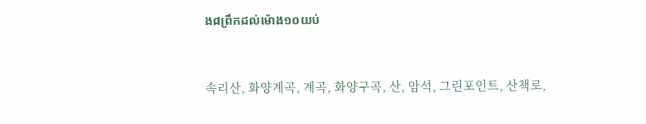ង៨ព្រឹកដល់ម៉ោង១០យប់



속리산, 화양계곡, 계곡, 화양구곡, 산, 암석, 그린포인트, 산책로,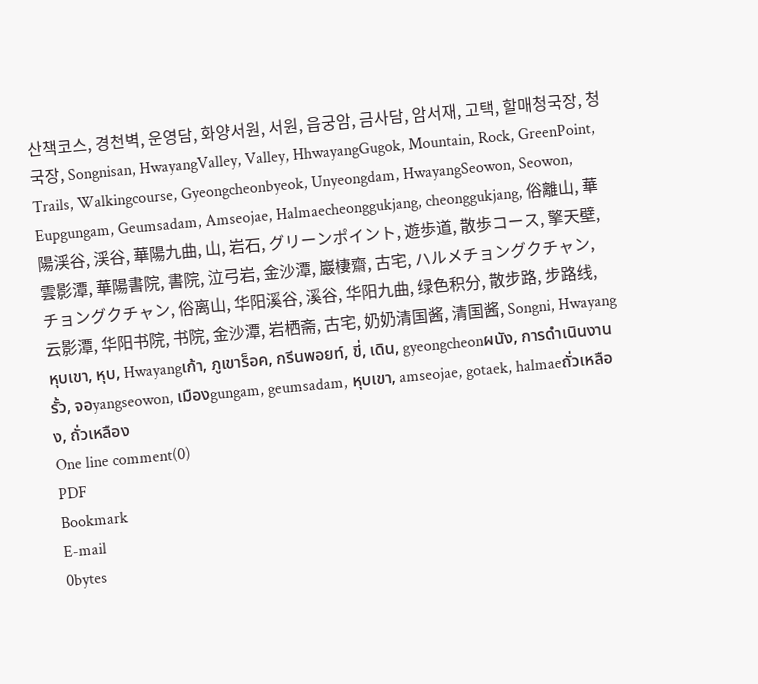산책코스, 경천벽, 운영담, 화양서원, 서원, 읍궁암, 금사담, 암서재, 고택, 할매청국장, 청국장, Songnisan, HwayangValley, Valley, HhwayangGugok, Mountain, Rock, GreenPoint, Trails, Walkingcourse, Gyeongcheonbyeok, Unyeongdam, HwayangSeowon, Seowon, Eupgungam, Geumsadam, Amseojae, Halmaecheonggukjang, cheonggukjang, 俗離山, 華陽渓谷, 渓谷, 華陽九曲, 山, 岩石, グリーンポイント, 遊歩道, 散歩コース, 擎天壁, 雲影潭, 華陽書院, 書院, 泣弓岩, 金沙潭, 巖棲齋, 古宅, ハルメチョングクチャン, チョングクチャン, 俗离山, 华阳溪谷, 溪谷, 华阳九曲, 绿色积分, 散步路, 步路线, 云影潭, 华阳书院, 书院, 金沙潭, 岩栖斋, 古宅, 奶奶清国酱, 清国酱, Songni, Hwayangหุบเขา, หุบ, Hwayangเก้า, ภูเขาร็อค, กรีนพอยท์, ขี่, เดิน, gyeongcheonผนัง, การดำเนินงานรั้ว, จอyangseowon, เมืองgungam, geumsadam, หุบเขา, amseojae, gotaek, halmaeถั่วเหลือง, ถั่วเหลือง
One line comment(0)
PDF
Bookmark
E-mail
0bytes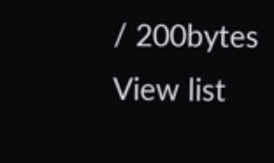/ 200bytes
View list